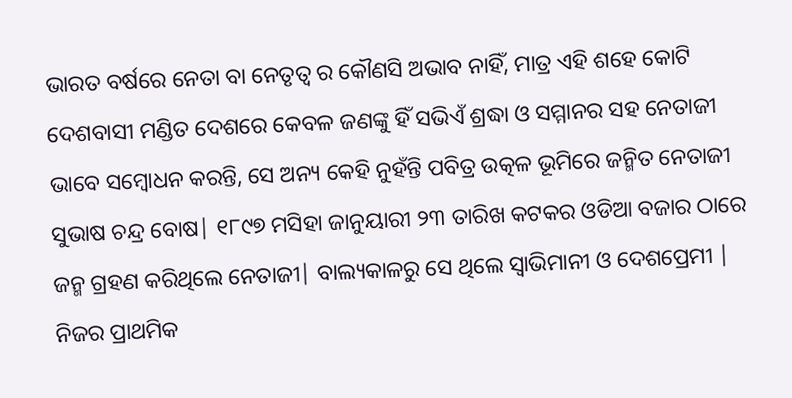ଭାରତ ବର୍ଷରେ ନେତା ବା ନେତୃତ୍ଵ ର କୌଣସି ଅଭାବ ନାହିଁ, ମାତ୍ର ଏହି ଶହେ କୋଟି ଦେଶବାସୀ ମଣ୍ଡିତ ଦେଶରେ କେବଳ ଜଣଙ୍କୁ ହିଁ ସଭିଏଁ ଶ୍ରଦ୍ଧା ଓ ସମ୍ମାନର ସହ ନେତାଜୀ ଭାବେ ସମ୍ବୋଧନ କରନ୍ତି, ସେ ଅନ୍ୟ କେହି ନୁହଁନ୍ତି ପବିତ୍ର ଉତ୍କଳ ଭୂମିରେ ଜନ୍ମିତ ନେତାଜୀ ସୁଭାଷ ଚନ୍ଦ୍ର ବୋଷ| ୧୮୯୭ ମସିହା ଜାନୁୟାରୀ ୨୩ ତାରିଖ କଟକର ଓଡିଆ ବଜାର ଠାରେ ଜନ୍ମ ଗ୍ରହଣ କରିଥିଲେ ନେତାଜୀ| ବାଲ୍ୟକାଳରୁ ସେ ଥିଲେ ସ୍ଵାଭିମାନୀ ଓ ଦେଶପ୍ରେମୀ |
ନିଜର ପ୍ରାଥମିକ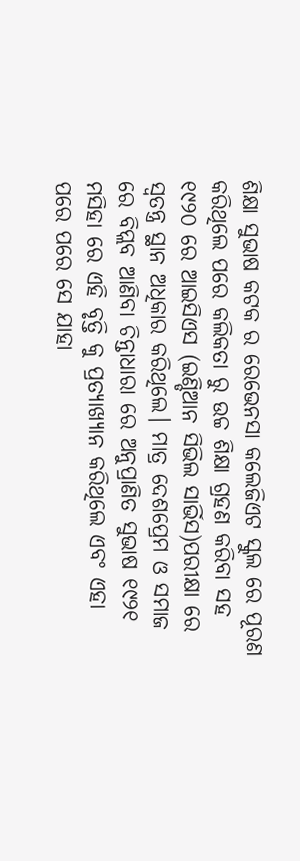ଶିକ୍ଷା ସୁଭାଷ କଟକ ର ରେଭେନସା କଲେଜିଏଟ ସ୍କୁଲ ରେ ପୂରଣ କରିଥିଲେ ପରେ କଲିକତା ରୁ ଉଚ୍ଚ ଶିକ୍ଷା ଗ୍ରହଣ କରିବା ସହ ୧୯୨୦ ରେ ଆଇସିଏସ (ଇଣ୍ଡିଆନ ସିଭିଲ ସାର୍ଭିସ)ପରୀକ୍ଷା ରେ ସ୍ଵତନ୍ତ୍ର ସ୍ଥାନ ଅଧିକାର କରିଥିଲେ। ମାତ୍ର ଦେଶପ୍ରେମ ଓ ସମାଜ ରେ ବିପ୍ଲବ ଆଣିବା ଚିନ୍ତାଧାରା ରେ ଅନୁପ୍ରାଣିତ ସୁଭାଷ ୧୯୨୧ ମସିହା ରେ ଏହି ବୃତ୍ତି କୁ ପ୍ରତ୍ୟାଖ୍ୟାନ କରିଥିଲେ ଏବଂ ଏହା ପରେ ପରେ ସେ ଯାହା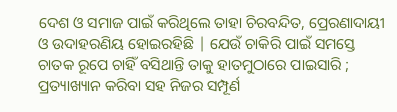ଦେଶ ଓ ସମାଜ ପାଇଁ କରିଥିଲେ ତାହା ଚିରବନ୍ଦିତ, ପ୍ରେରଣାଦାୟୀ ଓ ଉଦାହରଣିୟ ହୋଇରହିଛି | ଯେଉଁ ଚାକିରି ପାଇଁ ସମସ୍ତେ ଚାତକ ରୂପେ ଚାହିଁ ବସିଥାନ୍ତି ତାକୁ ହାତମୁଠାରେ ପାଇସାରି ; ପ୍ରତ୍ୟାଖ୍ୟାନ କରିବା ସହ ନିଜର ସମ୍ପୂର୍ଣ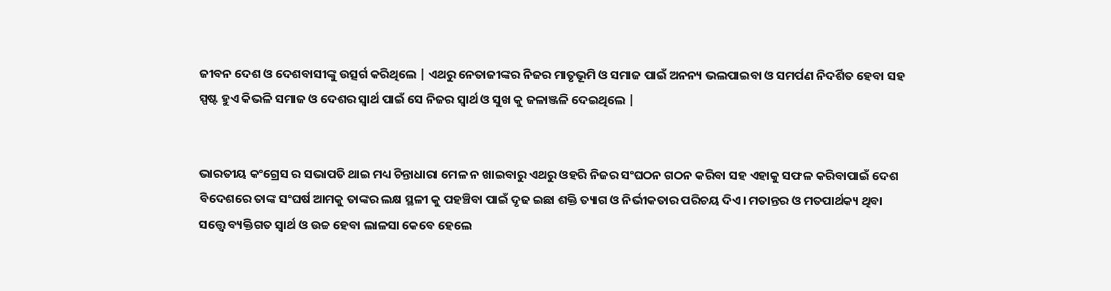ଜୀବନ ଦେଶ ଓ ଦେଶବାସୀଙ୍କୁ ଉତ୍ସର୍ଗ କରିଥିଲେ | ଏଥରୁ ନେତାଜୀଙ୍କର ନିଜର ମାତୃଭୂମି ଓ ସମାଜ ପାଇଁ ଅନନ୍ୟ ଭଲପାଇବା ଓ ସମର୍ପଣ ନିଦର୍ଶିତ ହେବା ସହ ସ୍ପଷ୍ଟ ହୁଏ କିଭଳି ସମାଜ ଓ ଦେଶର ସ୍ଵାର୍ଥ ପାଇଁ ସେ ନିଜର ସ୍ଵାର୍ଥ ଓ ସୁଖ କୁ ଜଳାଞ୍ଜଳି ଦେଇଥିଲେ |


ଭାରତୀୟ କଂଗ୍ରେସ ର ସଭାପତି ଥାଇ ମଧ୍ୟ ଚିନ୍ତାଧାରା ମେଳ ନ ଖାଇବାରୁ ଏଥରୁ ଓହରି ନିଜର ସଂଘଠନ ଗଠନ କରିବା ସହ ଏହାକୁ ସଫଳ କରିବାପାଇଁ ଦେଶ ବିଦେଶରେ ତାଙ୍କ ସଂଘର୍ଷ ଆମକୁ ତାଙ୍କର ଲକ୍ଷ ସ୍ଥଳୀ କୁ ପହଞ୍ଚିବା ପାଇଁ ଦୃଢ ଇଛା ଶକ୍ତି ତ୍ୟାଗ ଓ ନିର୍ଭୀକତାର ପରିଚୟ ଦିଏ। ମତାନ୍ତର ଓ ମତପାର୍ଥକ୍ୟ ଥିବା ସତ୍ତ୍ୱେ ବ୍ୟକ୍ତିଗତ ସ୍ଵାର୍ଥ ଓ ଉଚ୍ଚ ହେବା ଲାଳସା କେବେ ହେଲେ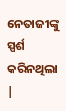ନେତାଜୀଙ୍କୁ ସ୍ପର୍ଶ କରିନଥିଲା |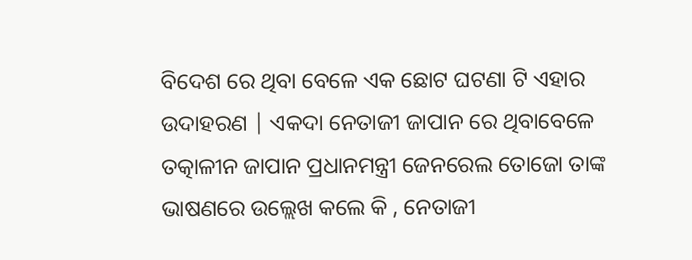ବିଦେଶ ରେ ଥିବା ବେଳେ ଏକ ଛୋଟ ଘଟଣା ଟି ଏହାର ଉଦାହରଣ | ଏକଦା ନେତାଜୀ ଜାପାନ ରେ ଥିବାବେଳେ ତତ୍କାଳୀନ ଜାପାନ ପ୍ରଧାନମନ୍ତ୍ରୀ ଜେନରେଲ ତୋଜୋ ତାଙ୍କ ଭାଷଣରେ ଉଲ୍ଲେଖ କଲେ କି , ନେତାଜୀ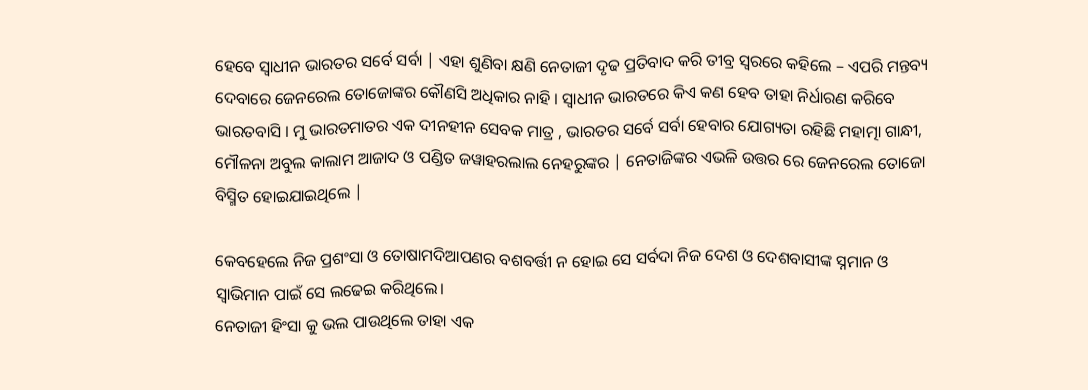ହେବେ ସ୍ଵାଧୀନ ଭାରତର ସର୍ବେ ସର୍ବା | ଏହା ଶୁଣିବା କ୍ଷଣି ନେତାଜୀ ଦୃଢ ପ୍ରତିବାଦ କରି ତୀବ୍ର ସ୍ଵରରେ କହିଲେ – ଏପରି ମନ୍ତବ୍ୟ ଦେବାରେ ଜେନରେଲ ତୋଜୋଙ୍କର କୌଣସି ଅଧିକାର ନାହି । ସ୍ଵାଧୀନ ଭାରତରେ କିଏ କଣ ହେବ ତାହା ନିର୍ଧାରଣ କରିବେ ଭାରତବାସି । ମୁ ଭାରତମାତର ଏକ ଦୀନହୀନ ସେବକ ମାତ୍ର , ଭାରତର ସର୍ବେ ସର୍ବା ହେବାର ଯୋଗ୍ୟତା ରହିଛି ମହାତ୍ମା ଗାନ୍ଧୀ, ମୌଳନା ଅବୁଲ କାଲାମ ଆଜାଦ ଓ ପଣ୍ଡିତ ଜୱାହରଲାଲ ନେହରୁଙ୍କର | ନେତାଜିଙ୍କର ଏଭଳି ଉତ୍ତର ରେ ଜେନରେଲ ତୋଜୋ ବିସ୍ମିତ ହୋଇଯାଇଥିଲେ |

କେବହେଲେ ନିଜ ପ୍ରଶଂସା ଓ ତୋଷାମଦିଆପଣର ବଶବର୍ତ୍ତୀ ନ ହୋଇ ସେ ସର୍ବଦା ନିଜ ଦେଶ ଓ ଦେଶବାସୀଙ୍କ ସ୍ନମାନ ଓ ସ୍ଵାଭିମାନ ପାଇଁ ସେ ଲଢେଇ କରିଥିଲେ।
ନେତାଜୀ ହିଂସା କୁ ଭଲ ପାଉଥିଲେ ତାହା ଏକ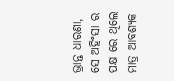ଭ୍ରାନ୍ତ ଧାରଣା, ସେ ଅହିଂସା ର ପକ୍ଷ ରେ ଥିଲେ ମାତ୍ର ଆବଶ୍ୟକ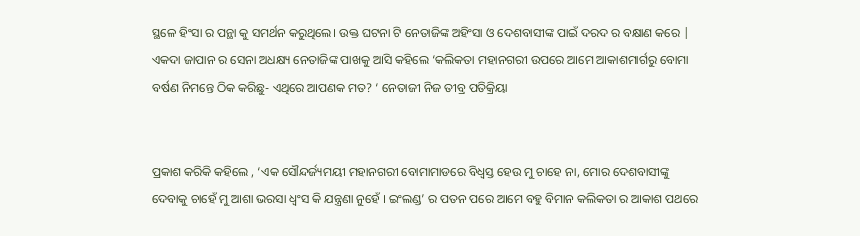ସ୍ଥଳେ ହିଂସା ର ପନ୍ଥା କୁ ସମର୍ଥନ କରୁଥିଲେ। ଉକ୍ତ ଘଟନା ଟି ନେତାଜିଙ୍କ ଅହିଂସା ଓ ଦେଶବାସୀଙ୍କ ପାଇଁ ଦରଦ ର ବକ୍ଷାଣ କରେ | ଏକଦା ଜାପାନ ର ସେନା ଅଧକ୍ଷ୍ୟ ନେତାଜିଙ୍କ ପାଖକୁ ଆସି କହିଲେ ‘କଲିକତା ମହାନଗରୀ ଉପରେ ଆମେ ଆକାଶମାର୍ଗରୁ ବୋମା ବର୍ଷଣ ନିମନ୍ତେ ଠିକ କରିଛୁ- ଏଥିରେ ଆପଣକ ମତ? ‘ ନେତାଜୀ ନିଜ ତୀବ୍ର ପତିକ୍ରିୟା


ପ୍ରକାଶ କରିକି କହିଲେ , ‘ଏକ ସୌନ୍ଦର୍ଜ୍ୟମୟୀ ମହାନଗରୀ ବୋମାମାଡରେ ବିଧ୍ଵସ୍ତ ହେଉ ମୁ ଚାହେ ନା, ମୋର ଦେଶବାସୀଙ୍କୁ ଦେବାକୁ ଚାହେଁ ମୁ ଆଶା ଭରସା ଧ୍ଵଂସ କି ଯନ୍ତ୍ରଣା ନୁହେଁ । ଇଂଲଣ୍ଡ’ ର ପତନ ପରେ ଆମେ ବହୁ ବିମାନ କଲିକତା ର ଆକାଶ ପଥରେ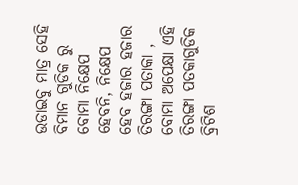ଉଡାଇବୁ ମାତ୍ର ସେହି ବିମାନ ଗୁଡିକ ରୁ ବୋମା ନିକ୍ଷେପ ହେବନି, ନିକ୍ଷେପ ହେବ ହଜାର ହଜାର ତିରଙ୍ଗା ପତାକା , ବୋମା ଅପେକ୍ଷା ଏହି ତିରଙ୍ଗା ପତକାଗୁଡିକ ବ୍ରିଟିଶ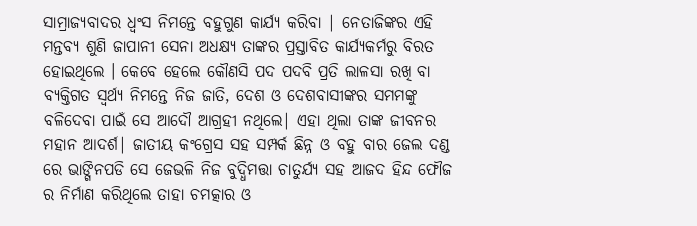ସାମ୍ରାଜ୍ୟବାଦର ଧ୍ଵଂସ ନିମନ୍ତେ ବହୁଗୁଣ କାର୍ଯ୍ୟ କରିବା | ନେତାଜିଙ୍କର ଏହି ମନ୍ତବ୍ୟ ଶୁଣି ଜାପାନୀ ସେନା ଅଧକ୍ଷ୍ୟ ତାଙ୍କର ପ୍ରସ୍ତାବିତ କାର୍ଯ୍ୟକର୍ମରୁ ବିରତ ହୋଇଥିଲେ । କେବେ ହେଲେ କୌଣସି ପଦ ପଦବି ପ୍ରତି ଲାଳସା ରଖି ବା ବ୍ୟକ୍ତିଗତ ସ୍ଵର୍ଥ୍ୟ ନିମନ୍ତେ ନିଜ ଜାତି, ଦେଶ ଓ ଦେଶବାସୀଙ୍କର ସମମଙ୍କୁ ବଳିଦେବା ପାଇଁ ସେ ଆଦୌ ଆଗ୍ରହୀ ନଥିଲେ| ଏହା ଥିଲା ତାଙ୍କ ଜୀବନର ମହାନ ଆଦର୍ଶ| ଜାତୀୟ କଂଗ୍ରେସ ସହ ସମ୍ପର୍କ ଛିନ୍ନ ଓ ବହୁ ବାର ଜେଲ ଦଣ୍ଡ ରେ ଭାଙ୍ଗିନପଡି ସେ ଜେଭଳି ନିଜ ବୁଦ୍ଧିମତ୍ତା ଚାତୁର୍ଯ୍ୟ ସହ ଆଜଦ ହିନ୍ଦ ଫୌଜ ର ନିର୍ମାଣ କରିଥିଲେ ତାହା ଚମତ୍କାର ଓ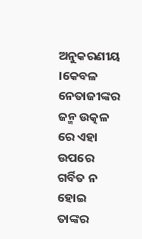ଅନୁକରଣୀୟ ।କେବଳ ନେତାଜୀଙ୍କର ଜନ୍ମ ଉତ୍କଳ ରେ ଏହା ଉପରେ ଗର୍ବିତ ନ ହୋଇ ତାଙ୍କର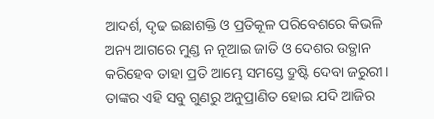ଆଦର୍ଶ, ଦୃଢ ଇଛାଶକ୍ତି ଓ ପ୍ରତିକୂଳ ପରିବେଶରେ କିଭଳି ଅନ୍ୟ ଆଗରେ ମୁଣ୍ଡ ନ ନୂଆଇ ଜାତି ଓ ଦେଶର ଉତ୍ଥାନ କରିହେବ ତାହା ପ୍ରତି ଆମ୍ଭେ ସମସ୍ତେ ଦ୍ରୁଷ୍ଟି ଦେବା ଜରୁରୀ। ତାଙ୍କର ଏହି ସବୁ ଗୁଣରୁ ଅନୁପ୍ରାଣିତ ହୋଇ ଯଦି ଆଜିର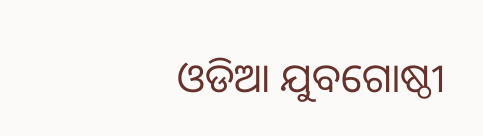ଓଡିଆ ଯୁବଗୋଷ୍ଠୀ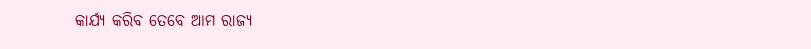କାର୍ଯ୍ୟ କରିବ ତେବେ ଆମ ରାଜ୍ୟ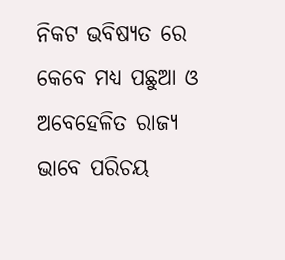ନିକଟ ଭବିଷ୍ୟତ ରେ କେବେ ମଧ୍ୟ ପଛୁଆ ଓ ଅବେହେଳିତ ରାଜ୍ୟ ଭାବେ ପରିଚୟ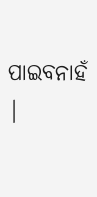ପାଇବନାହଁ |